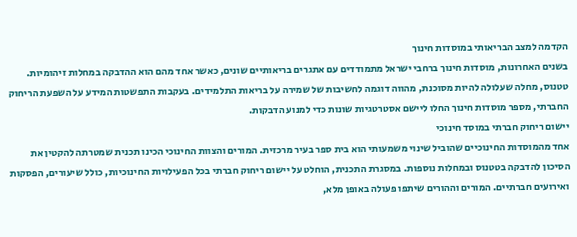הקדמה למצב הבריאותי במוסדות חינוך
בשנים האחרונות, מוסדות חינוך ברחבי ישראל מתמודדים עם אתגרים בריאותיים שונים, כאשר אחד מהם הוא ההדבקה במחלות זיהומיות. טטנוס, מחלה שעלולה להיות מסוכנת, מהווה דוגמה לחשיבות של שמירה על בריאות התלמידים. בעקבות התפשטות המידע על השפעת הריחוק החברתי, מספר מוסדות חינוך החלו ליישם אסטרטגיות שונות כדי למנוע הדבקות.
יישום ריחוק חברתי במוסד חינוכי
אחד מהמוסדות החינוכיים שהוביל שינוי משמעותי הוא בית ספר בעיר מרכזית. המורים והצוות החינוכי הכינו תכנית שמטרתה להקטין את הסיכון להדבקה בטטנוס ובמחלות נוספות. במסגרת התכנית, הוחלט על יישום ריחוק חברתי בכל הפעילויות החינוכיות, כולל שיעורים, הפסקות ואירועים חברתיים. המורים וההורים שיתפו פעולה באופן מלא,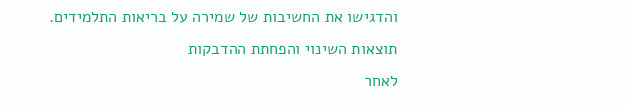והדגישו את החשיבות של שמירה על בריאות התלמידים.
תוצאות השינוי והפחתת ההדבקות
לאחר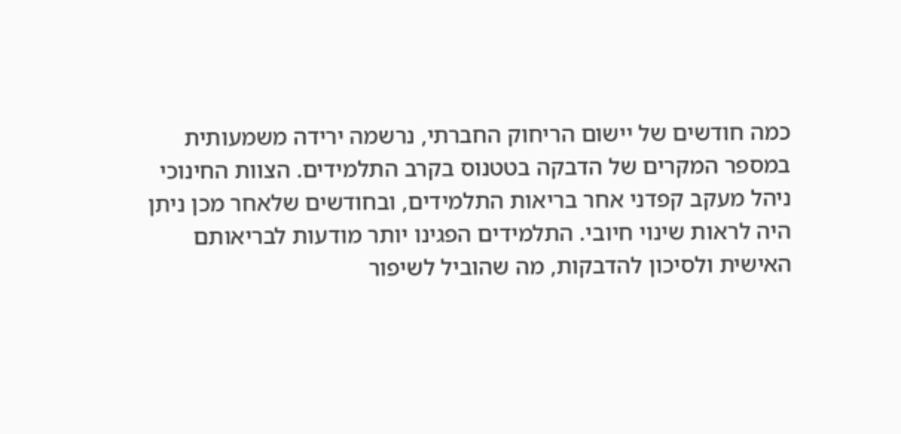כמה חודשים של יישום הריחוק החברתי, נרשמה ירידה משמעותית במספר המקרים של הדבקה בטטנוס בקרב התלמידים. הצוות החינוכי ניהל מעקב קפדני אחר בריאות התלמידים, ובחודשים שלאחר מכן ניתן היה לראות שינוי חיובי. התלמידים הפגינו יותר מודעות לבריאותם האישית ולסיכון להדבקות, מה שהוביל לשיפור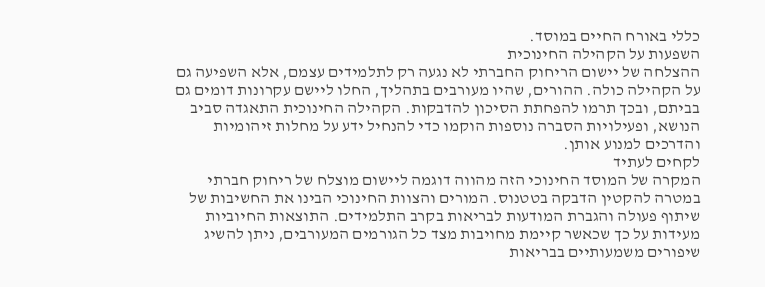כללי באורח החיים במוסד.
השפעות על הקהילה החינוכית
ההצלחה של יישום הריחוק החברתי לא נגעה רק לתלמידים עצמם, אלא השפיעה גם על הקהילה כולה. ההורים, שהיו מעורבים בתהליך, החלו ליישם עקרונות דומים גם בביתם, ובכך תרמו להפחתת הסיכון להדבקות. הקהילה החינוכית התאגדה סביב הנושא, ופעילויות הסברה נוספות הוקמו כדי להנחיל ידע על מחלות זיהומיות והדרכים למנוע אותן.
לקחים לעתיד
המקרה של המוסד החינוכי הזה מהווה דוגמה ליישום מוצלח של ריחוק חברתי במטרה להקטין הדבקה בטטנוס. המורים והצוות החינוכי הבינו את החשיבות של שיתוף פעולה והגברת המודעות לבריאות בקרב התלמידים. התוצאות החיוביות מעידות על כך שכאשר קיימת מחויבות מצד כל הגורמים המעורבים, ניתן להשיג שיפורים משמעותיים בבריאות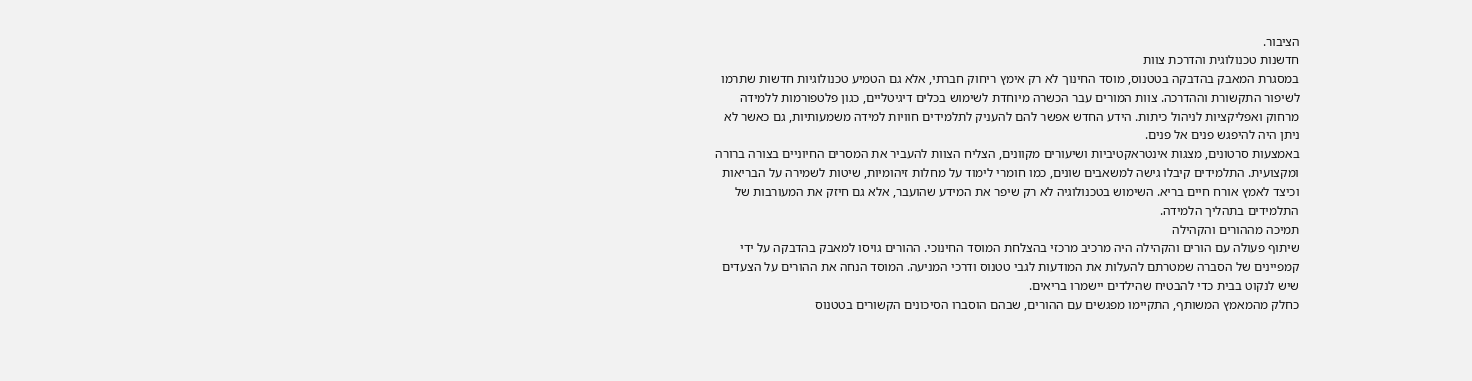הציבור.
חדשנות טכנולוגית והדרכת צוות
במסגרת המאבק בהדבקה בטטנוס, מוסד החינוך לא רק אימץ ריחוק חברתי, אלא גם הטמיע טכנולוגיות חדשות שתרמו לשיפור התקשורת וההדרכה. צוות המורים עבר הכשרה מיוחדת לשימוש בכלים דיגיטליים, כגון פלטפורמות ללמידה מרחוק ואפליקציות לניהול כיתות. הידע החדש אפשר להם להעניק לתלמידים חוויות למידה משמעותיות, גם כאשר לא ניתן היה להיפגש פנים אל פנים.
באמצעות סרטונים, מצגות אינטראקטיביות ושיעורים מקוונים, הצליח הצוות להעביר את המסרים החיוניים בצורה ברורה ומקצועית. התלמידים קיבלו גישה למשאבים שונים, כמו חומרי לימוד על מחלות זיהומיות, שיטות לשמירה על הבריאות וכיצד לאמץ אורח חיים בריא. השימוש בטכנולוגיה לא רק שיפר את המידע שהועבר, אלא גם חיזק את המעורבות של התלמידים בתהליך הלמידה.
תמיכה מההורים והקהילה
שיתוף פעולה עם הורים והקהילה היה מרכיב מרכזי בהצלחת המוסד החינוכי. ההורים גויסו למאבק בהדבקה על ידי קמפיינים של הסברה שמטרתם להעלות את המודעות לגבי טטנוס ודרכי המניעה. המוסד הנחה את ההורים על הצעדים שיש לנקוט בבית כדי להבטיח שהילדים יישמרו בריאים.
כחלק מהמאמץ המשותף, התקיימו מפגשים עם ההורים, שבהם הוסברו הסיכונים הקשורים בטטנוס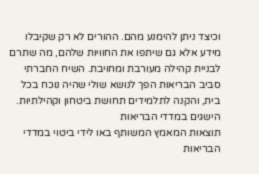וכיצד ניתן להימנע מהם. ההורים לא רק שקיבלו מידע אלא גם שיתפו את החוויות שלהם, מה שתרם לבניית קהילה מעורבת ומחויבת. השיח החברתי סביב הבריאות הפך לנושא שולי שהיה נוכח בכל בית, והקנה לתלמידים תחושת ביטחון וקהילתיות.
הישגים במדדי הבריאות
תוצאות המאמץ המשותף באו לידי ביטוי במדדי הבריאות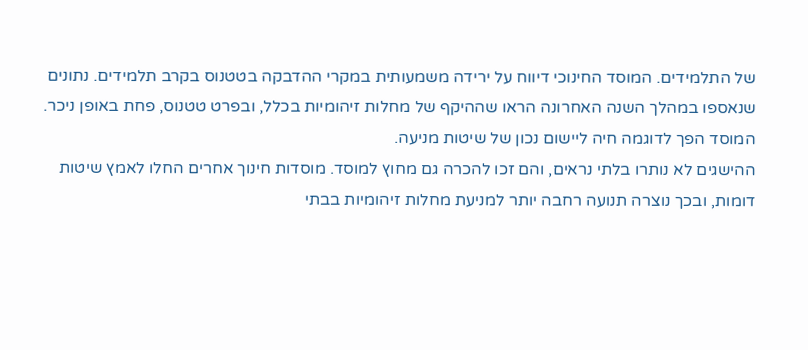של התלמידים. המוסד החינוכי דיווח על ירידה משמעותית במקרי ההדבקה בטטנוס בקרב תלמידים. נתונים שנאספו במהלך השנה האחרונה הראו שההיקף של מחלות זיהומיות בכלל, ובפרט טטנוס, פחת באופן ניכר. המוסד הפך לדוגמה חיה ליישום נכון של שיטות מניעה.
ההישגים לא נותרו בלתי נראים, והם זכו להכרה גם מחוץ למוסד. מוסדות חינוך אחרים החלו לאמץ שיטות דומות, ובכך נוצרה תנועה רחבה יותר למניעת מחלות זיהומיות בבתי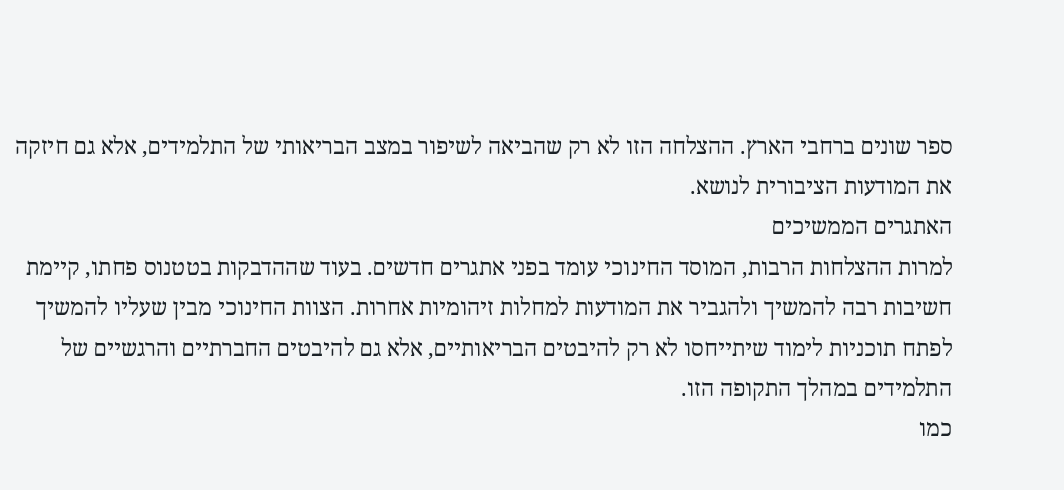ספר שונים ברחבי הארץ. ההצלחה הזו לא רק שהביאה לשיפור במצב הבריאותי של התלמידים, אלא גם חיזקה את המודעות הציבורית לנושא.
האתגרים הממשיכים
למרות ההצלחות הרבות, המוסד החינוכי עומד בפני אתגרים חדשים. בעוד שההדבקות בטטנוס פחתו, קיימת חשיבות רבה להמשיך ולהגביר את המודעות למחלות זיהומיות אחרות. הצוות החינוכי מבין שעליו להמשיך לפתח תוכניות לימוד שיתייחסו לא רק להיבטים הבריאותיים, אלא גם להיבטים החברתיים והרגשיים של התלמידים במהלך התקופה הזו.
כמו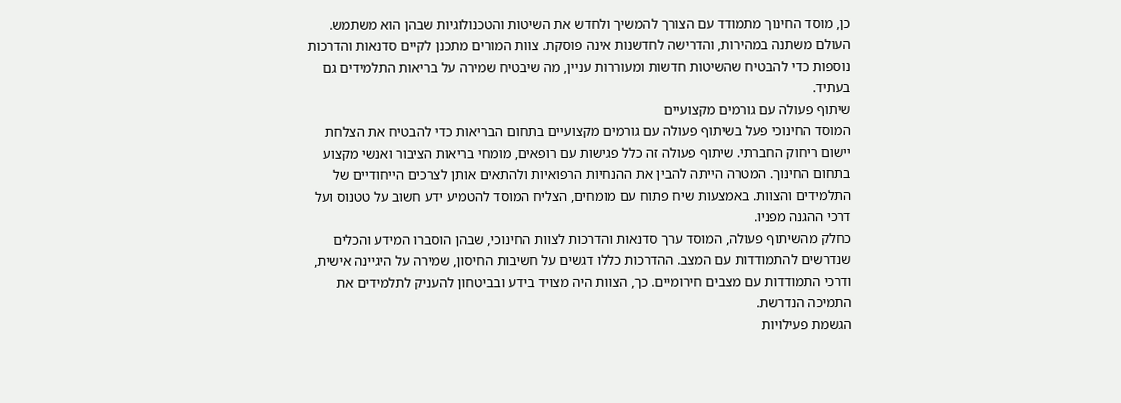כן, מוסד החינוך מתמודד עם הצורך להמשיך ולחדש את השיטות והטכנולוגיות שבהן הוא משתמש. העולם משתנה במהירות, והדרישה לחדשנות אינה פוסקת. צוות המורים מתכנן לקיים סדנאות והדרכות נוספות כדי להבטיח שהשיטות חדשות ומעוררות עניין, מה שיבטיח שמירה על בריאות התלמידים גם בעתיד.
שיתוף פעולה עם גורמים מקצועיים
המוסד החינוכי פעל בשיתוף פעולה עם גורמים מקצועיים בתחום הבריאות כדי להבטיח את הצלחת יישום ריחוק החברתי. שיתוף פעולה זה כלל פגישות עם רופאים, מומחי בריאות הציבור ואנשי מקצוע בתחום החינוך. המטרה הייתה להבין את ההנחיות הרפואיות ולהתאים אותן לצרכים הייחודיים של התלמידים והצוות. באמצעות שיח פתוח עם מומחים, הצליח המוסד להטמיע ידע חשוב על טטנוס ועל דרכי ההגנה מפניו.
כחלק מהשיתוף פעולה, המוסד ערך סדנאות והדרכות לצוות החינוכי, שבהן הוסברו המידע והכלים שנדרשים להתמודדות עם המצב. ההדרכות כללו דגשים על חשיבות החיסון, שמירה על היגיינה אישית, ודרכי התמודדות עם מצבים חירומיים. כך, הצוות היה מצויד בידע ובביטחון להעניק לתלמידים את התמיכה הנדרשת.
הגשמת פעילויות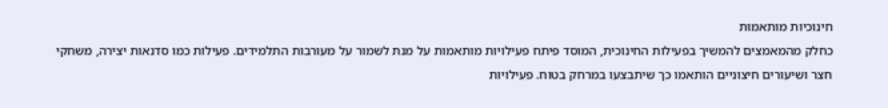חינוכיות מותאמות
כחלק מהמאמצים להמשיך בפעילות החינוכית, המוסד פיתח פעילויות מותאמות על מנת לשמור על מעורבות התלמידים. פעילות כמו סדנאות יצירה, משחקי חצר ושיעורים חיצוניים הותאמו כך שיתבצעו במרחק בטוח. פעילויות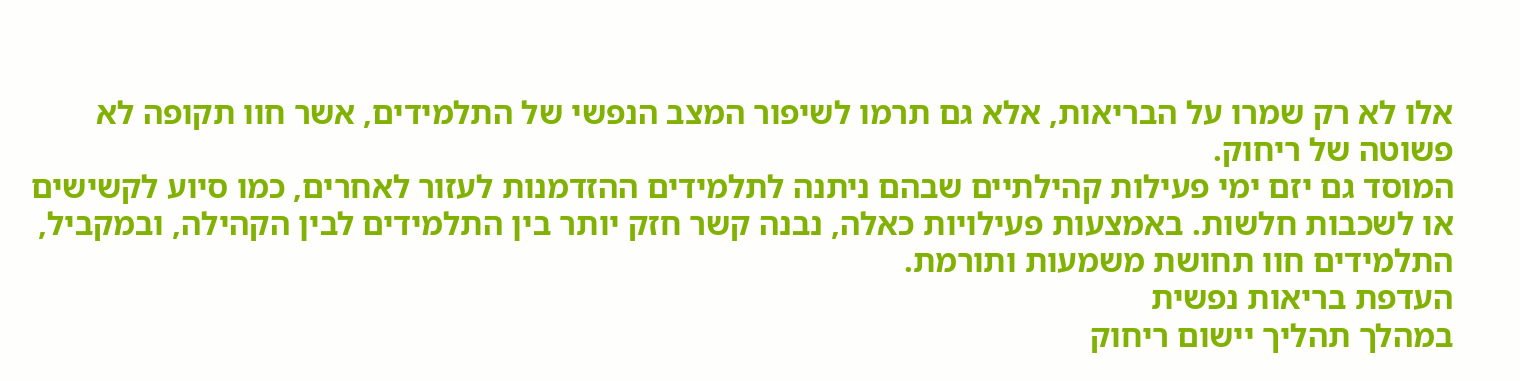אלו לא רק שמרו על הבריאות, אלא גם תרמו לשיפור המצב הנפשי של התלמידים, אשר חוו תקופה לא פשוטה של ריחוק.
המוסד גם יזם ימי פעילות קהילתיים שבהם ניתנה לתלמידים ההזדמנות לעזור לאחרים, כמו סיוע לקשישים או לשכבות חלשות. באמצעות פעילויות כאלה, נבנה קשר חזק יותר בין התלמידים לבין הקהילה, ובמקביל, התלמידים חוו תחושת משמעות ותורמת.
העדפת בריאות נפשית
במהלך תהליך יישום ריחוק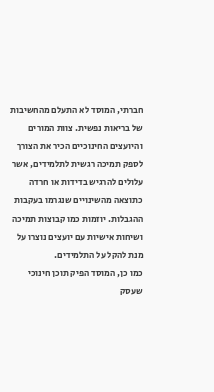חברתי, המוסד לא התעלם מהחשיבות של בריאות נפשית. צוות המורים והיועצים החינוכיים הכיר את הצורך לספק תמיכה רגשית לתלמידים, אשר עלולים להרגיש בדידות או חרדה כתוצאה מהשינויים שנגרמו בעקבות ההגבלות. יוזמות כמו קבוצות תמיכה ושיחות אישיות עם יועצים נוצרו על מנת להקל על התלמידים.
כמו כן, המוסד הפיק תוכן חינוכי שעסק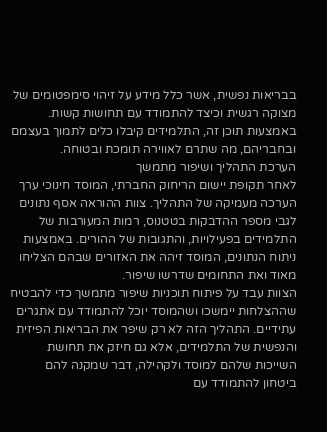בבריאות נפשית, אשר כלל מידע על זיהוי סימפטומים של מצוקה רגשית וכיצד להתמודד עם תחושות קשות. באמצעות תוכן זה, התלמידים קיבלו כלים לתמוך בעצמם ובחבריהם, מה שתרם לאווירה תומכת ובטוחה.
הערכת התהליך ושיפור מתמשך
לאחר תקופת יישום הריחוק החברתי, המוסד חינוכי ערך הערכה מעמיקה של התהליך. צוות ההוראה אסף נתונים לגבי מספר ההדבקות בטטנוס, רמות המעורבות של התלמידים בפעילויות, והתגובות של ההורים. באמצעות ניתוח הנתונים, המוסד זיהה את האזורים שבהם הצליחו מאוד ואת התחומים שדרשו שיפור.
הצוות עבד על פיתוח תוכניות שיפור מתמשך כדי להבטיח שההצלחות יימשכו ושהמוסד יוכל להתמודד עם אתגרים עתידיים. התהליך הזה לא רק שיפר את הבריאות הפיזית והנפשית של התלמידים, אלא גם חיזק את תחושת השייכות שלהם למוסד ולקהילה, דבר שמקנה להם ביטחון להתמודד עם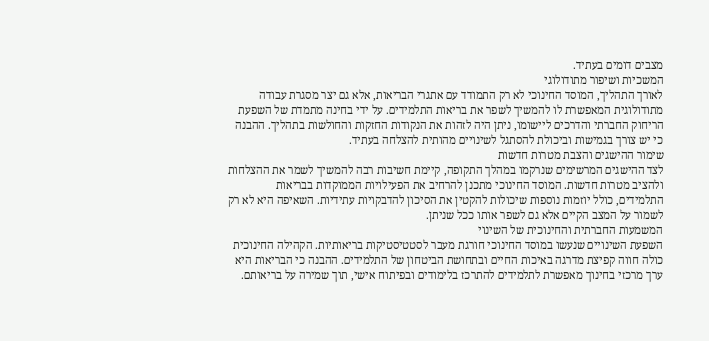מצבים דומים בעתיד.
המשכיות ושיפור מתודולוגי
לאורך התהליך, המוסד החינוכי לא רק התמודד עם אתגרי הבריאות, אלא גם יצר מסגרת עבודה מתודולוגית המאפשרת לו להמשיך לשפר את בריאות התלמידים. על ידי בחינה מתמדת של השפעת הריחוק החברתי והדרכים ליישומו, ניתן היה לזהות את הנקודות החזקות והחולשות בתהליך. ההבנה כי יש צורך בגמישות וביכולת להסתגל לשינויים מהותית להצלחה בעתיד.
שימור ההישגים והצבת מטרות חדשות
לצד ההישגים המרשימים שנרקמו במהלך התקופה, קיימת חשיבות רבה להמשיך לשמר את ההצלחות ולהציב מטרות חדשות. המוסד החינוכי מתכנן להרחיב את הפעילויות הממוקדות בבריאות התלמידים, כולל יוזמות נוספות שיכולות להקטין את הסיכון להדבקויות עתידיות. השאיפה היא לא רק לשמור על המצב הקיים אלא גם לשפר אותו ככל שניתן.
המשמעות החברתית והחינוכית של השינוי
השפעת השינויים שנעשו במוסד החינוכי חורגת מעבר לסטטיסטיקות בריאותיות. הקהילה החינוכית כולה חווה קפיצת מדרגה באיכות החיים ובתחושת הביטחון של התלמידים. ההבנה כי הבריאות היא ערך מרכזי בחינוך מאפשרת לתלמידים להתרכז בלימודים ובפיתוח אישי, תוך שמירה על בריאותם.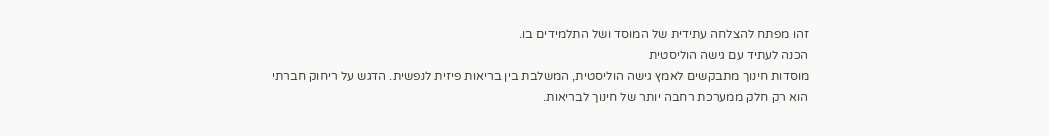זהו מפתח להצלחה עתידית של המוסד ושל התלמידים בו.
הכנה לעתיד עם גישה הוליסטית
מוסדות חינוך מתבקשים לאמץ גישה הוליסטית, המשלבת בין בריאות פיזית לנפשית. הדגש על ריחוק חברתי הוא רק חלק ממערכת רחבה יותר של חינוך לבריאות.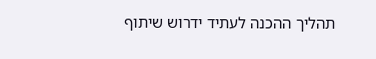תהליך ההכנה לעתיד ידרוש שיתוף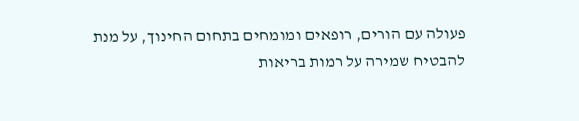פעולה עם הורים, רופאים ומומחים בתחום החינוך, על מנת להבטיח שמירה על רמות בריאות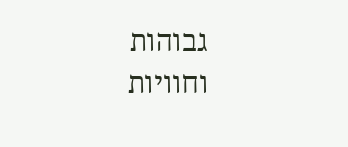גבוהות וחוויות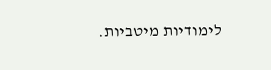לימודיות מיטביות.